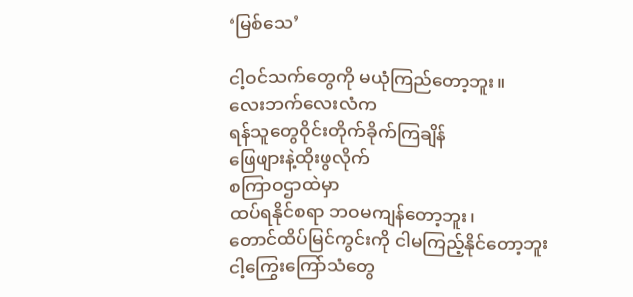‘မြစ်သေ’

ငါ့ဝင်သက်တွေကို မယုံကြည်တော့ဘူး။
လေးဘက်လေးလံက
ရန်သူတွေဝိုင်းတိုက်ခိုက်ကြချိန်
ဖြေဖျားနဲ့ထိုးဖွလိုက်
စကြာဝဌာထဲမှာ
ထပ်ရနိုင်စရာ ဘဝမကျန်တော့ဘူး၊
တောင်ထိပ်မြင်ကွင်းကို ငါမကြည့်နိုင်တော့ဘူး
ငါ့ကြွေးကြော်သံတွေ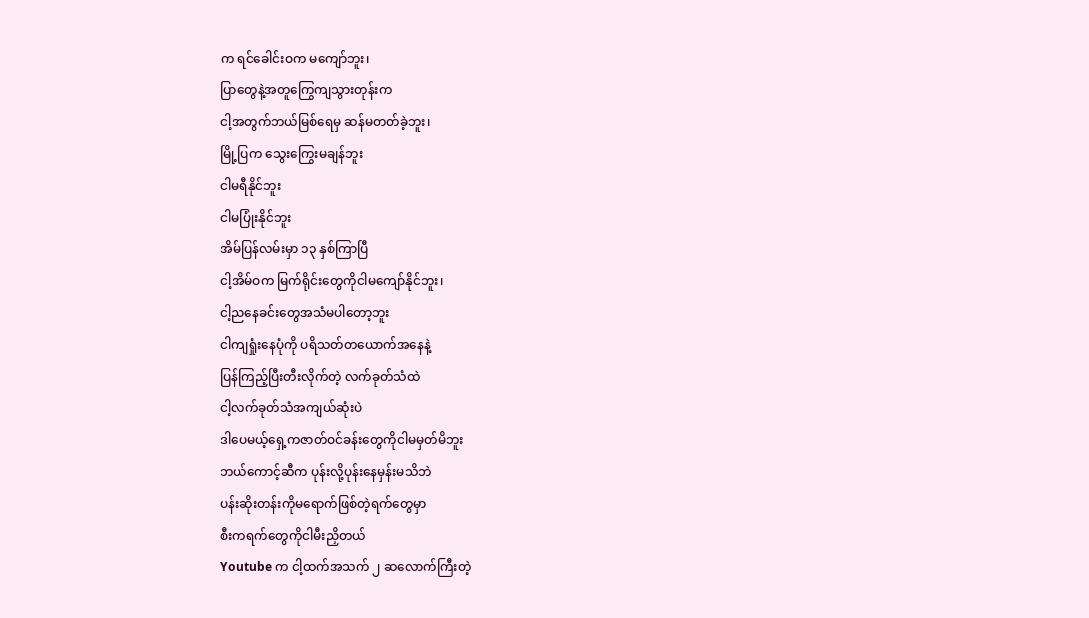က ရင်ခေါင်းဝက မကျော်ဘူး၊
ပြာတွေနဲ့အတူကြွေကျသွားတုန်းက
ငါ့အတွက်ဘယ်မြစ်ရေမှ ဆန်မတတ်ခဲ့ဘူး၊
မြို့ပြက သွေးကြွေးမချန်ဘူး
ငါမရီနိုင်ဘူး
ငါမပြုံးနိုင်ဘူး
အိမ်ပြန်လမ်းမှာ ၁၃ နှစ်ကြာပြီ
ငါ့အိမ်ဝက မြက်ရိုင်းတွေကိုငါမကျော်နိုင်ဘူး၊
ငါ့ညနေခင်းတွေအသံမပါတော့ဘူး
ငါကျရှုံးနေပုံကို ပရိသတ်တယောက်အနေနဲ့
ပြန်ကြည့်ပြီးတီးလိုက်တဲ့ လက်ခုတ်သံထဲ
ငါ့လက်ခုတ်သံအကျယ်ဆုံးပဲ
ဒါပေမယ့်ရှေ့ကဇာတ်ဝင်ခန်းတွေကိုငါမမှတ်မိဘူး
ဘယ်ကောင့်ဆီက ပုန်းလို့ပုန်းနေမှန်းမသိဘဲ
ပန်းဆိုးတန်းကိုမရောက်ဖြစ်တဲ့ရက်တွေမှာ
စီးကရက်တွေကိုငါမီးညှိတယ်
Youtube က ငါ့ထက်အသက် ၂ ဆလောက်ကြီးတဲ့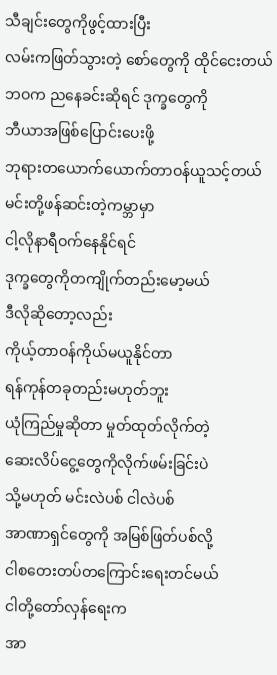သီချင်းတွေကိုဖွင့်ထားပြီး
လမ်းကဖြတ်သွားတဲ့ စော်တွေကို ထိုင်ငေးတယ်
ဘဝက ညနေခင်းဆိုရင် ဒုက္ခတွေကို
ဘီယာအဖြစ်ပြောင်းပေးဖို့
ဘုရားတယောက်ယောက်တာဝန်ယူသင့်တယ်
မင်းတို့ဖန်ဆင်းတဲ့ကမ္ဘာမှာ
ငါ့လိုနာရီဝက်နေနိုင်ရင်
ဒုက္ခတွေကိုတကျိုက်တည်းမော့မယ်
ဒီလိုဆိုတော့လည်း
ကိုယ့်တာဝန်ကိုယ်မယူနိုင်တာ
ရန်ကုန်တခုတည်းမဟုတ်ဘူး
ယုံကြည်မှုဆိုတာ မှုတ်ထုတ်လိုက်တဲ့
ဆေးလိပ်ငွေ့တွေကိုလိုက်ဖမ်းခြင်းပဲ
သို့မဟုတ် မင်းလဲပစ် ငါလဲပစ်
အာဏာရှင်တွေကို အမြစ်ဖြတ်ပစ်လို့
ငါစတေးတပ်တကြောင်းရေးတင်မယ်
ငါတို့တော်လှန်ရေးက
အာ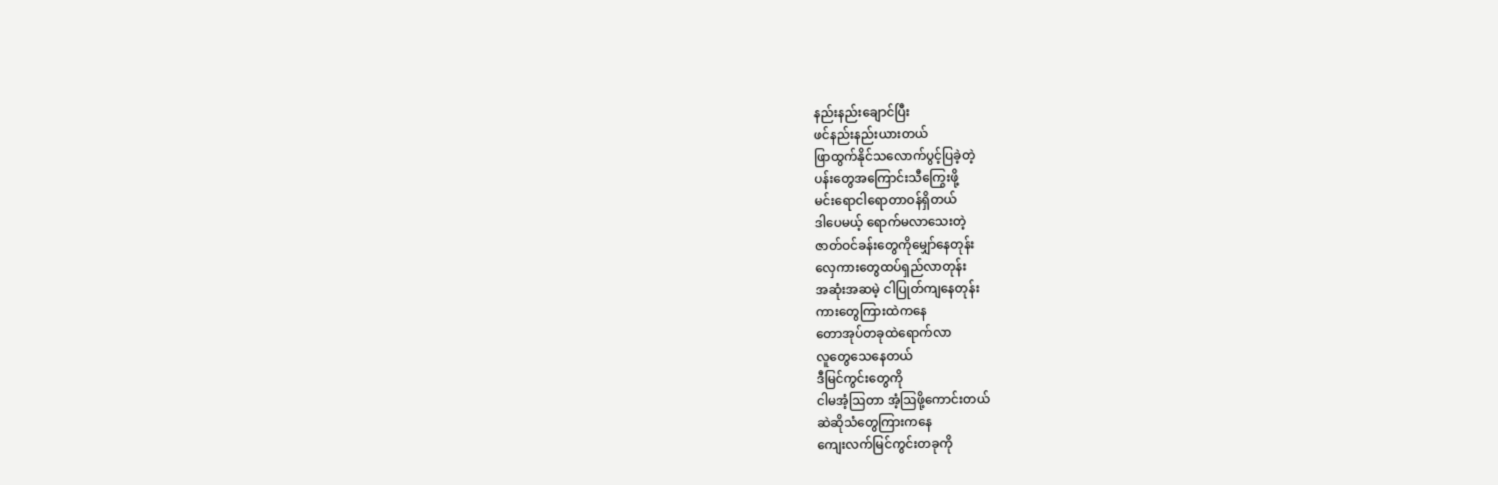နည်းနည်းချောင်ပြီး
ဖင်နည်းနည်းယားတယ်
ဖြာထွက်နိုင်သလောက်ပွင့်ပြခဲ့တဲ့
ပန်းတွေအကြောင်းသီကြွေးဖို့
မင်းရောငါရောတာဝန်ရှိတယ်
ဒါပေမယ့် ရောက်မလာသေးတဲ့
ဇာတ်ဝင်ခန်းတွေကိုမျှော်နေတုန်း
လှေကားတွေထပ်ရှည်လာတုန်း
အဆုံးအဆမဲ့ ငါပြုတ်ကျနေတုန်း
ကားတွေကြားထဲကနေ
တောအုပ်တခုထဲရောက်လာ
လူတွေသေနေတယ်
ဒီမြင်ကွင်းတွေကို
ငါမအံ့ဩတာ အံ့ဩဖို့ကောင်းတယ်
ဆဲဆိုသံတွေကြားကနေ
ကျေးလက်မြင်ကွင်းတခုကို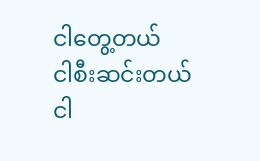ငါတွေ့တယ်
ငါစီးဆင်းတယ်
ငါ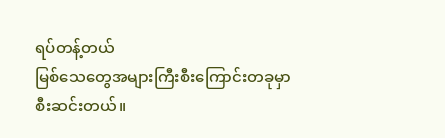ရပ်တန့်တယ်
မြစ်သေတွေအများကြီးစီးကြောင်းတခုမှာ
စီးဆင်းတယ်။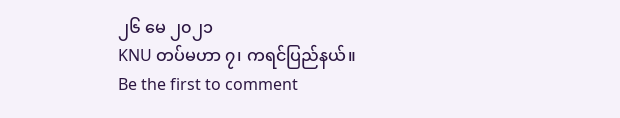၂၆ မေ ၂၀၂၁
KNU တပ်မဟာ ၇၊ ကရင်ပြည်နယ်။
Be the first to comment